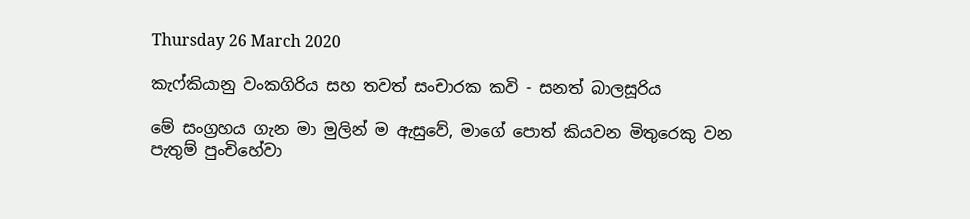Thursday 26 March 2020

කැෆ්කියානු වංකගිරිය සහ තවත් සංචාරක කවි - සනත් බාලසූරිය

මේ සංග්‍රහය ගැන මා මුලින් ම ඇසුවේ, මාගේ පොත් කියවන මිතුරෙකු වන පැතුම් පුංචිහේවා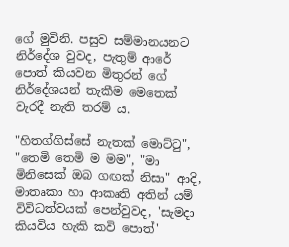ගේ මුවිනි. පසුව සම්මානයනට නිර්දේශ වුවද, පැතුම් ආරේ පොත් කියවන මිතුරන් ගේ නිර්දේශයන් තැකීම මෙතෙක් වැරදී නැති තරම් ය.

"හිතග්ගිස්සේ නැතක් මොට්ටු", "තෙමි තෙමි ම මම", "මා මිනිසෙක් ඔබ ගඟක් නිසා" ආදි, මාතෘකා හා ආකෘති අතින් යම් විවිධත්වයක් පෙන්වුවද, 'සැමදා කියවිය හැකි කවි පොත්'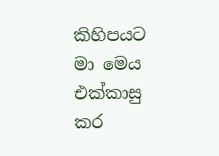කිහිපයට  මා මෙය එක්කාසු කර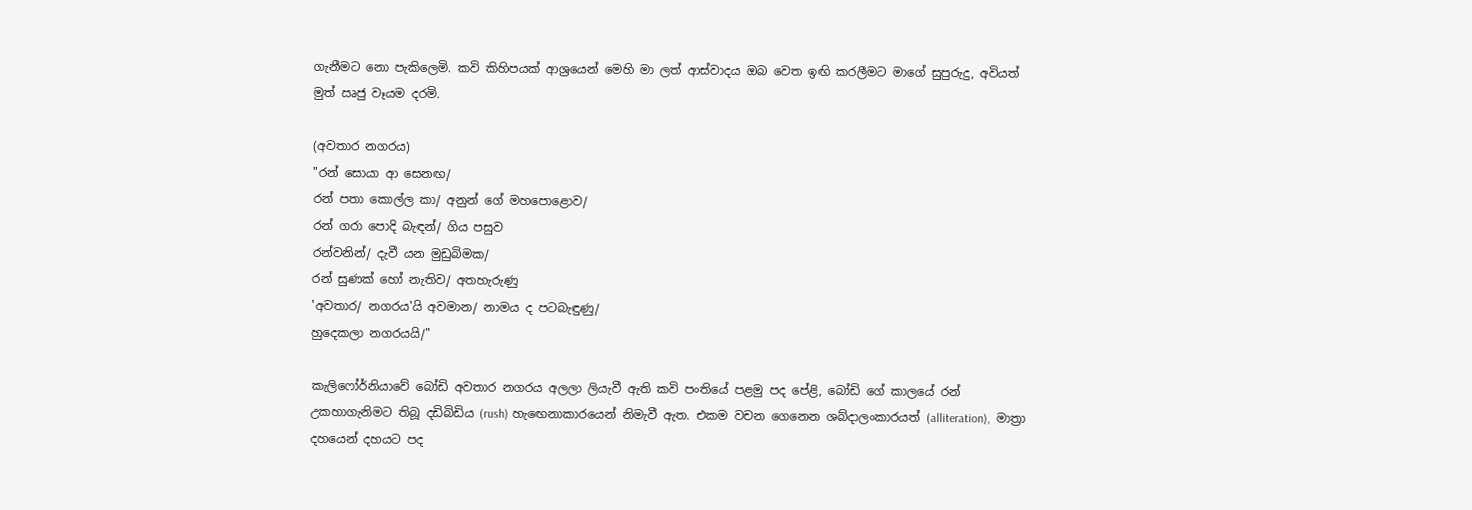ගැනීමට නො පැකිලෙමි. කවි කිහිපයක් ආශ්‍රයෙන් මෙහි මා ලත් ආස්වාදය ඔබ වෙත ඉඟි කරලීමට මාගේ සුපුරුදු, අවියත් මුත් ඍජු වෑයම දරමි.

(අවතාර නගරය)
"රන් සොයා ආ සෙනඟ/
රන් පතා කොල්ල කා/ අනුන් ගේ මහපොළොව/
රන් ගරා පොදි බැඳන්/ ගිය පසුව
රන්වනින්/ දැවී යන මුඩුබිමක/
රන් සුණක් හෝ නැතිව/ අතහැරුණු
'අවතාර/ නගරය'යි අවමාන/ නාමය ද පටබැඳුණු/
හුදෙකලා නගරයයි/"

කැලිෆෝර්නියාවේ බෝඩි අවතාර නගරය අලලා ලියැවී ඇති කවි පංතියේ පළමු පද පේළි, බෝඩි ගේ කාලයේ රන් උකහාගැනිමට තිබූ දඩිබිඩිය (rush) හැඟෙනාකාරයෙන් නිමැවී ඇත. එකම වචන ගෙනෙන ශබ්දාලංකාරයත් (alliteration),  මාත්‍රා දහයෙන් දහයට පද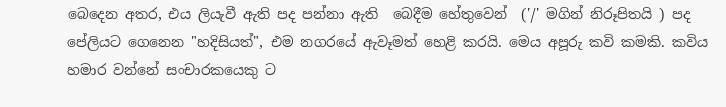බෙදෙන අතර, එය ලියැවී ඇති පද පන්නා ඇති  බෙදීම හේතුවෙන්  ('/' මගින් නිරූපිතයි ) පද පේලියට ගෙනෙන "හදිසියත්", එම නගරයේ ඇවෑමත් හෙළි කරයි. මෙය අපූරු කවි කමකි. කවිය හමාර වන්නේ සංචාරකයෙකු ට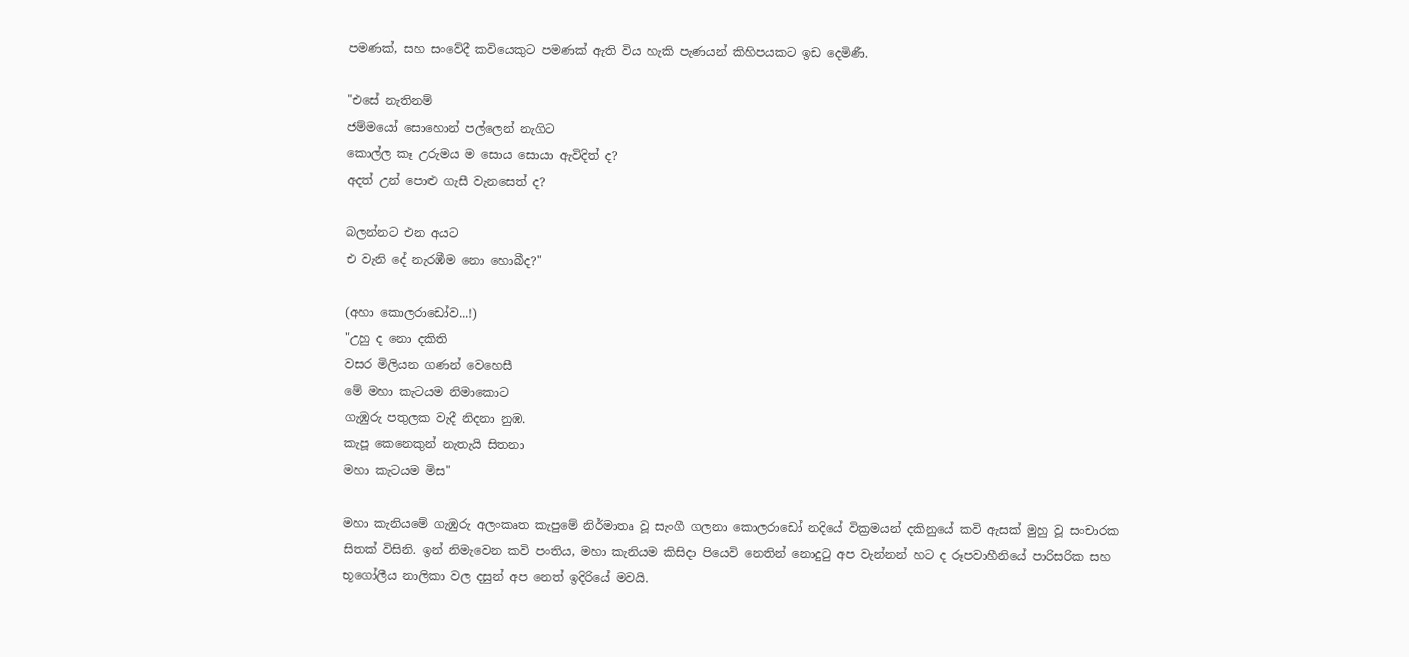පමණක්, සහ සංවේදී කවියෙකුට පමණක් ඇති විය හැකි පැණයන් කිහිපයකට ඉඩ දෙමිණී.

"එසේ නැතිනම්
ජම්මයෝ සොහොන් පල්ලෙන් නැගිට
කොල්ල කෑ උරුමය ම සොය සොයා ඇවිදිත් ද?
අදත් උන් පොළු ගැසී වැනසෙත් ද?

බලන්නට එන අයට
එ වැනි දේ නැරඹීම නො හොබීද?"

(අහා කොලරාඩෝව...!)
"උහු ද නො දකිති
වසර මිලියන ගණන් වෙහෙසී
මේ මහා කැටයම නිමාකොට
ගැඹුරු පතුලක වැදී නිදනා නුඹ.
කැපූ කෙනෙකුන් නැතැයි සිතනා
මහා කැටයම මිස"

මහා කැනියමේ ගැඹුරු අලංකෘත කැපුමේ නිර්මාතෘ වූ සැංගී ගලනා කොලරාඩෝ නදියේ වික්‍රමයන් දකිනුයේ කවි ඇසක් මුහු වූ සංචාරක සිතක් විසිනි. ඉන් නිමැවෙන කවි පංතිය, මහා කැනියම කිසිදා පියෙවි නෙතින් නොදුටු අප වැන්නන් හට ද රූපවාහීනියේ පාරිසරික සහ භූගෝලීය නාලිකා වල දසුන් අප නෙත් ඉදිරියේ මවයි.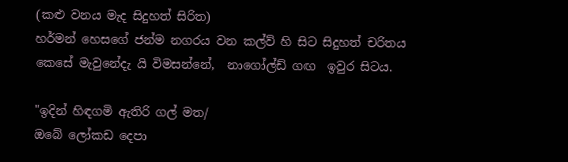(කළු වනය මැද සිදුහත් සිරිත)
හර්මන් හෙසගේ ජන්ම නගරය වන කල්ව් හි සිට සිදුහත් චරිතය කෙසේ මැවුනේදැ යි විමසන්නේ,  නාගෝල්ඩ් ගඟ  ඉවුර සිටය.

"ඉදින් හිඳගමි ඇතිරි ගල් මත/
ඔබේ ලෝකඩ දෙපා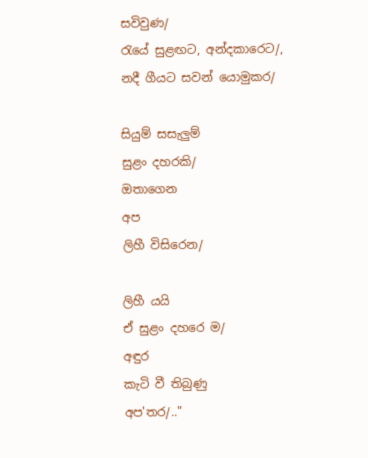සවිවුණ/
රැයේ සුළඟට, අන්දකාරෙට/,
නදී ගීයට සවන් යොමුකර/

සියුම් සසැලුම්
සුළං දහරකි/
ඔතාගෙන
අප
ලිහී විසිරෙන/

ලිහී යයි
ඒ සුළං දහරෙ ම/
අඳුර
කැටි වී තිබුණු
අප'තර/.."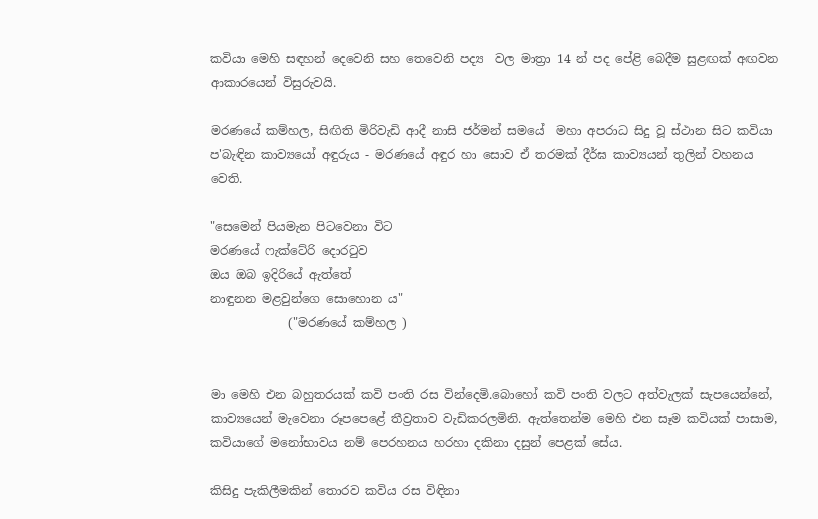කවියා මෙහි සඳහන් දෙවෙනි සහ තෙවෙනි පද්‍ය  වල මාත්‍රා 14 න් පද පේළි බෙදීම සුළඟක් අඟවන ආකාරයෙන් විසුරුවයි.

මරණයේ කම්හල, සිඟිති මිරිවැඩි ආදී නාසි ජර්මන් සමයේ  මහා අපරාධ සිදු වූ ස්ථාන සිට කවියා ප'බැඳින කාව්‍යයෝ අඳුරුය - මරණයේ අඳුර හා සොව ඒ තරමක් දීර්ඝ කාව්‍යයන් තුලින් වහනය වෙති.

"සෙමෙන් පියමැන පිටවෙනා විට
මරණයේ ෆැක්ටේරි දොරටුව
ඔය ඔබ ඉදිරියේ ඇත්තේ
නාඳුනන මළවුන්ගෙ සොහොන ය"
             ("මරණයේ කම්හල )


මා මෙහි එන බහුතරයක් කවි පංති රස වින්දෙමි.බොහෝ කවි පංති වලට අත්වැලක් සැපයෙන්නේ, කාව්‍යයෙන් මැවෙනා රූපපෙළේ තීව්‍රතාව වැඩිකරලමිනි. ඇත්තෙන්ම මෙහි එන සෑම කවියක් පාසාම, කවියාගේ මනෝභාවය නම් පෙරහනය හරහා දකිනා දසුන් පෙළක් සේය.

කිසිදු පැකිලීමකින් තොරව කවිය රස විඳිනා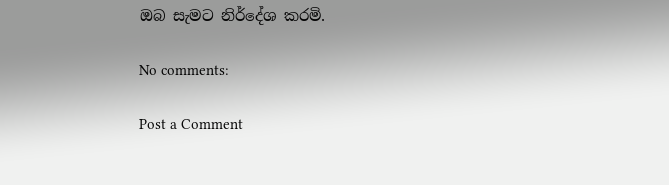ඔබ සැමට නිර්දේශ කරමි.

No comments:

Post a Comment